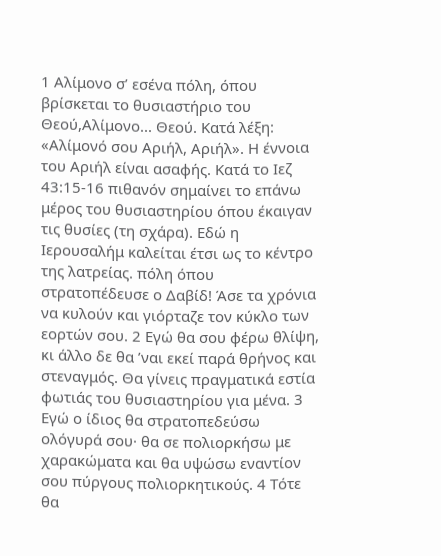1 Αλίμονο σ’ εσένα πόλη, όπου βρίσκεται το θυσιαστήριο του Θεού,Αλίμονο... Θεού. Κατά λέξη: «Αλίμονό σου Αριήλ, Αριήλ». Η έννοια του Αριήλ είναι ασαφής. Κατά το Ιεζ 43:15-16 πιθανόν σημαίνει το επάνω μέρος του θυσιαστηρίου όπου έκαιγαν τις θυσίες (τη σχάρα). Εδώ η Ιερουσαλήμ καλείται έτσι ως το κέντρο της λατρείας. πόλη όπου στρατοπέδευσε ο Δαβίδ! Άσε τα χρόνια να κυλούν και γιόρταζε τον κύκλο των εορτών σου. 2 Εγώ θα σου φέρω θλίψη, κι άλλο δε θα ’ναι εκεί παρά θρήνος και στεναγμός. Θα γίνεις πραγματικά εστία φωτιάς του θυσιαστηρίου για μένα. 3 Εγώ ο ίδιος θα στρατοπεδεύσω ολόγυρά σου· θα σε πολιορκήσω με χαρακώματα και θα υψώσω εναντίον σου πύργους πολιορκητικούς. 4 Τότε θα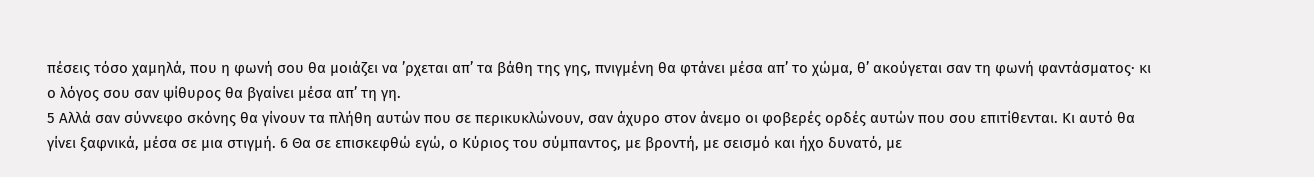πέσεις τόσο χαμηλά, που η φωνή σου θα μοιάζει να ’ρχεται απ’ τα βάθη της γης, πνιγμένη θα φτάνει μέσα απ’ το χώμα, θ’ ακούγεται σαν τη φωνή φαντάσματος· κι ο λόγος σου σαν ψίθυρος θα βγαίνει μέσα απ’ τη γη.
5 Αλλά σαν σύννεφο σκόνης θα γίνουν τα πλήθη αυτών που σε περικυκλώνουν, σαν άχυρο στον άνεμο οι φοβερές ορδές αυτών που σου επιτίθενται. Κι αυτό θα γίνει ξαφνικά, μέσα σε μια στιγμή. 6 Θα σε επισκεφθώ εγώ, ο Κύριος του σύμπαντος, με βροντή, με σεισμό και ήχο δυνατό, με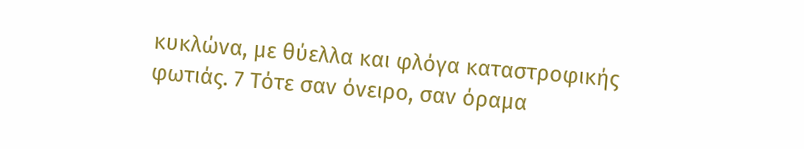κυκλώνα, με θύελλα και φλόγα καταστροφικής φωτιάς. 7 Τότε σαν όνειρο, σαν όραμα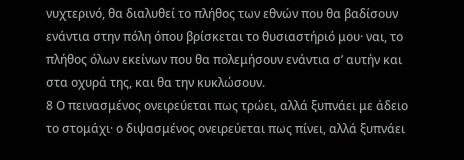νυχτερινό, θα διαλυθεί το πλήθος των εθνών που θα βαδίσουν ενάντια στην πόλη όπου βρίσκεται το θυσιαστήριό μου· ναι, το πλήθος όλων εκείνων που θα πολεμήσουν ενάντια σ’ αυτήν και στα οχυρά της, και θα την κυκλώσουν.
8 Ο πεινασμένος ονειρεύεται πως τρώει, αλλά ξυπνάει με άδειο το στομάχι· ο διψασμένος ονειρεύεται πως πίνει, αλλά ξυπνάει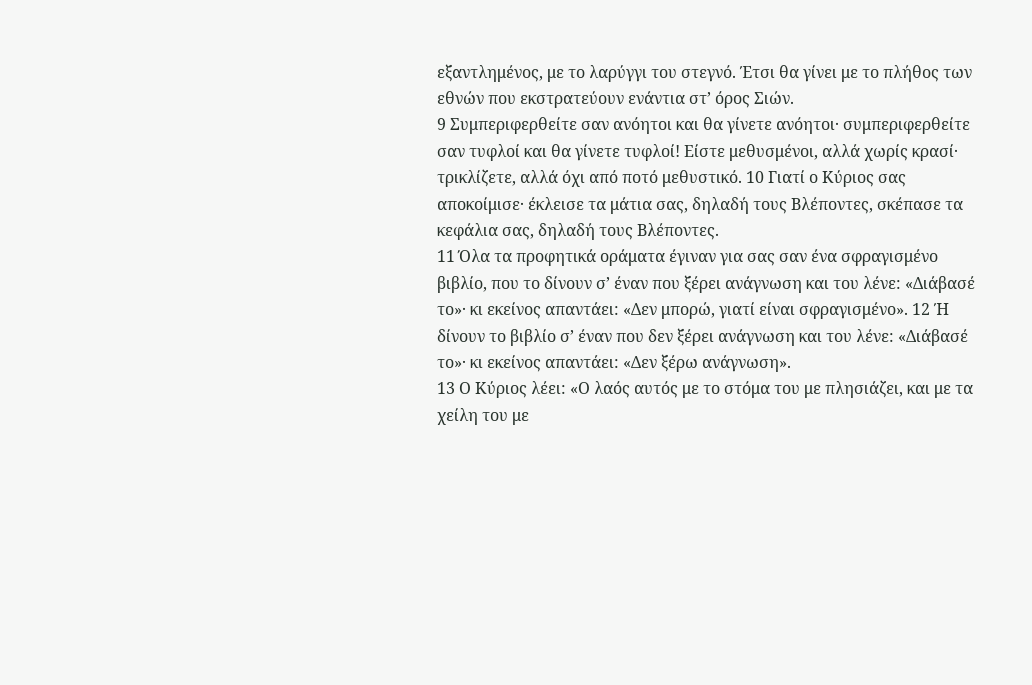εξαντλημένος, με το λαρύγγι του στεγνό. Έτσι θα γίνει με το πλήθος των εθνών που εκστρατεύουν ενάντια στ’ όρος Σιών.
9 Συμπεριφερθείτε σαν ανόητοι και θα γίνετε ανόητοι· συμπεριφερθείτε σαν τυφλοί και θα γίνετε τυφλοί! Είστε μεθυσμένοι, αλλά χωρίς κρασί· τρικλίζετε, αλλά όχι από ποτό μεθυστικό. 10 Γιατί ο Κύριος σας αποκοίμισε· έκλεισε τα μάτια σας, δηλαδή τους Βλέποντες, σκέπασε τα κεφάλια σας, δηλαδή τους Βλέποντες.
11 Όλα τα προφητικά οράματα έγιναν για σας σαν ένα σφραγισμένο βιβλίο, που το δίνουν σ’ έναν που ξέρει ανάγνωση και του λένε: «Διάβασέ το»· κι εκείνος απαντάει: «Δεν μπορώ, γιατί είναι σφραγισμένο». 12 Ή δίνουν το βιβλίο σ’ έναν που δεν ξέρει ανάγνωση και του λένε: «Διάβασέ το»· κι εκείνος απαντάει: «Δεν ξέρω ανάγνωση».
13 Ο Κύριος λέει: «Ο λαός αυτός με το στόμα του με πλησιάζει, και με τα χείλη του με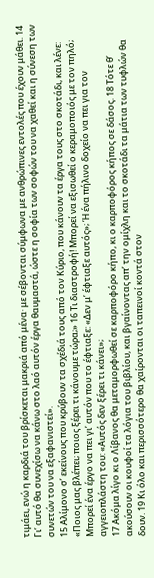τιμάει, ενώ η καρδιά του βρίσκεται μακριά από μένα· με σέβονται σύμφωνα με ανθρώπινες εντολές που έχουν μάθει. 14 Γι’ αυτό θα συνεχίσω να κάνω στο λαό αυτόν έργα θαυμαστά, ώστε η σοφία των σοφών του να χαθεί και η σύνεση των συνετών του να εξαφανιστεί».
15 Αλίμονο σ’ εκείνους που κρύβουν τα σχέδιά τους από τον Κύριο, που κάνουν τα έργα τους στο σκοτάδι, και λένε: «Ποιος μας βλέπει; ποιος ξέρει τι κάνουμε τώρα;» 16 Τι διαστροφή! Μπορεί να εξισωθεί ο κεραμοποιός με τον πηλό; Μπορεί ένα έργο να πει γι’ αυτόν που το έφτιαξε: «Δεν μ’ έφτιαξε αυτός»; Ή ένα πήλινο δοχείο να πει για τον αγγειοπλάστη του: «Αυτός δεν ξέρει τι κάνει»;
17 Ακόμα λίγο κι ο Λίβανος θα μεταμορφωθεί σε καρποφόρο κήπο, κι ο καρποφόρος κήπος σε δάσος. 18 Τότε θ’ ακούσουν οι κουφοί τα λόγια του βιβλίου, και βγαίνοντας απ’ την ομίχλη και το σκοτάδι τα μάτια των τυφλών θα δουν. 19 Κι όλο και περισσότερο θα χαίρονται οι ταπεινοί κοντά στον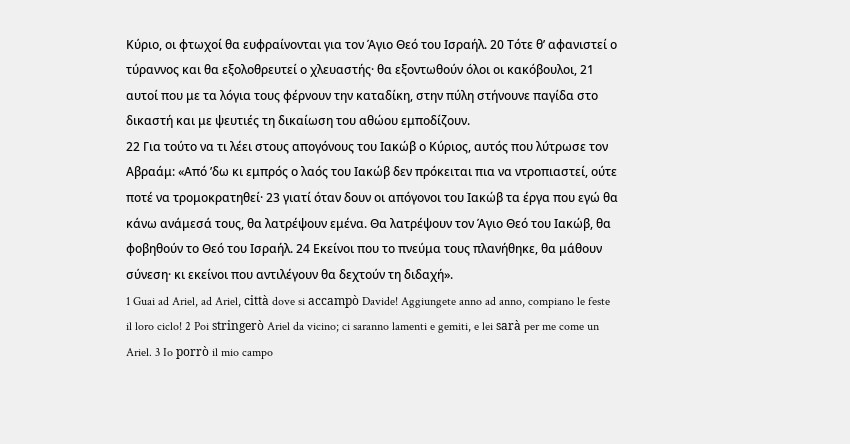Κύριο, οι φτωχοί θα ευφραίνονται για τον Άγιο Θεό του Ισραήλ. 20 Τότε θ’ αφανιστεί ο τύραννος και θα εξολοθρευτεί ο χλευαστής· θα εξοντωθούν όλοι οι κακόβουλοι, 21 αυτοί που με τα λόγια τους φέρνουν την καταδίκη, στην πύλη στήνουνε παγίδα στο δικαστή και με ψευτιές τη δικαίωση του αθώου εμποδίζουν.
22 Για τούτο να τι λέει στους απογόνους του Ιακώβ ο Κύριος, αυτός που λύτρωσε τον Αβραάμ: «Από ’δω κι εμπρός ο λαός του Ιακώβ δεν πρόκειται πια να ντροπιαστεί, ούτε ποτέ να τρομοκρατηθεί· 23 γιατί όταν δουν οι απόγονοι του Ιακώβ τα έργα που εγώ θα κάνω ανάμεσά τους, θα λατρέψουν εμένα. Θα λατρέψουν τον Άγιο Θεό του Ιακώβ, θα φοβηθούν το Θεό του Ισραήλ. 24 Εκείνοι που το πνεύμα τους πλανήθηκε, θα μάθουν σύνεση· κι εκείνοι που αντιλέγουν θα δεχτούν τη διδαχή».
1 Guai ad Ariel, ad Ariel, città dove si accampò Davide! Aggiungete anno ad anno, compiano le feste il loro ciclo! 2 Poi stringerò Ariel da vicino; ci saranno lamenti e gemiti, e lei sarà per me come un Ariel. 3 Io porrò il mio campo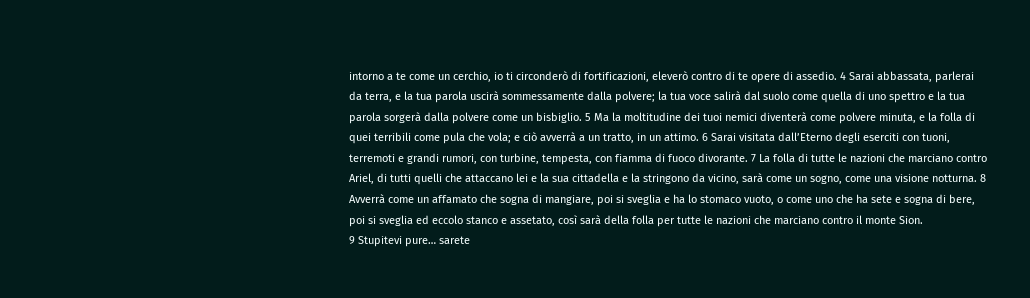intorno a te come un cerchio, io ti circonderò di fortificazioni, eleverò contro di te opere di assedio. 4 Sarai abbassata, parlerai da terra, e la tua parola uscirà sommessamente dalla polvere; la tua voce salirà dal suolo come quella di uno spettro e la tua parola sorgerà dalla polvere come un bisbiglio. 5 Ma la moltitudine dei tuoi nemici diventerà come polvere minuta, e la folla di quei terribili come pula che vola; e ciò avverrà a un tratto, in un attimo. 6 Sarai visitata dall’Eterno degli eserciti con tuoni, terremoti e grandi rumori, con turbine, tempesta, con fiamma di fuoco divorante. 7 La folla di tutte le nazioni che marciano contro Ariel, di tutti quelli che attaccano lei e la sua cittadella e la stringono da vicino, sarà come un sogno, come una visione notturna. 8 Avverrà come un affamato che sogna di mangiare, poi si sveglia e ha lo stomaco vuoto, o come uno che ha sete e sogna di bere, poi si sveglia ed eccolo stanco e assetato, così sarà della folla per tutte le nazioni che marciano contro il monte Sion.
9 Stupitevi pure… sarete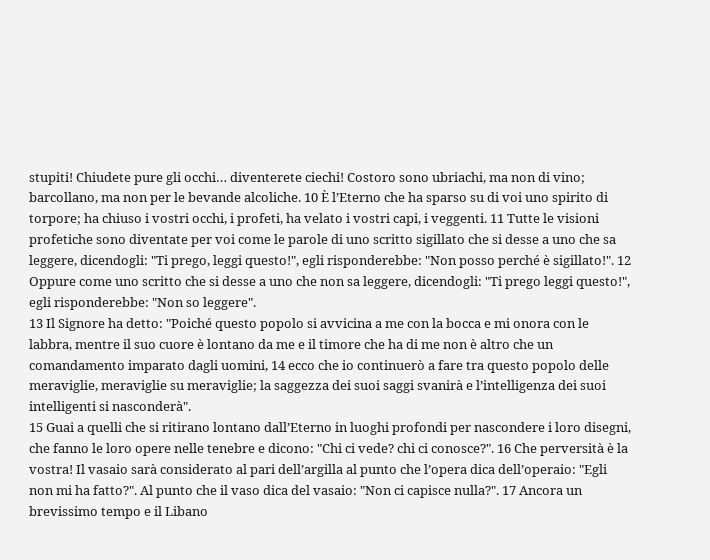stupiti! Chiudete pure gli occhi… diventerete ciechi! Costoro sono ubriachi, ma non di vino; barcollano, ma non per le bevande alcoliche. 10 È l’Eterno che ha sparso su di voi uno spirito di torpore; ha chiuso i vostri occhi, i profeti, ha velato i vostri capi, i veggenti. 11 Tutte le visioni profetiche sono diventate per voi come le parole di uno scritto sigillato che si desse a uno che sa leggere, dicendogli: "Ti prego, leggi questo!", egli risponderebbe: "Non posso perché è sigillato!". 12 Oppure come uno scritto che si desse a uno che non sa leggere, dicendogli: "Ti prego leggi questo!", egli risponderebbe: "Non so leggere".
13 Il Signore ha detto: "Poiché questo popolo si avvicina a me con la bocca e mi onora con le labbra, mentre il suo cuore è lontano da me e il timore che ha di me non è altro che un comandamento imparato dagli uomini, 14 ecco che io continuerò a fare tra questo popolo delle meraviglie, meraviglie su meraviglie; la saggezza dei suoi saggi svanirà e l’intelligenza dei suoi intelligenti si nasconderà".
15 Guai a quelli che si ritirano lontano dall’Eterno in luoghi profondi per nascondere i loro disegni, che fanno le loro opere nelle tenebre e dicono: "Chi ci vede? chi ci conosce?". 16 Che perversità è la vostra! Il vasaio sarà considerato al pari dell’argilla al punto che l’opera dica dell’operaio: "Egli non mi ha fatto?". Al punto che il vaso dica del vasaio: "Non ci capisce nulla?". 17 Ancora un brevissimo tempo e il Libano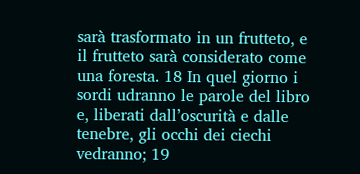sarà trasformato in un frutteto, e il frutteto sarà considerato come una foresta. 18 In quel giorno i sordi udranno le parole del libro e, liberati dall’oscurità e dalle tenebre, gli occhi dei ciechi vedranno; 19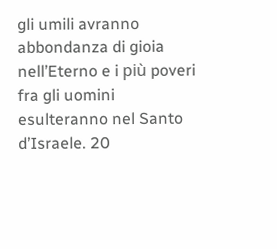gli umili avranno abbondanza di gioia nell’Eterno e i più poveri fra gli uomini esulteranno nel Santo d’Israele. 20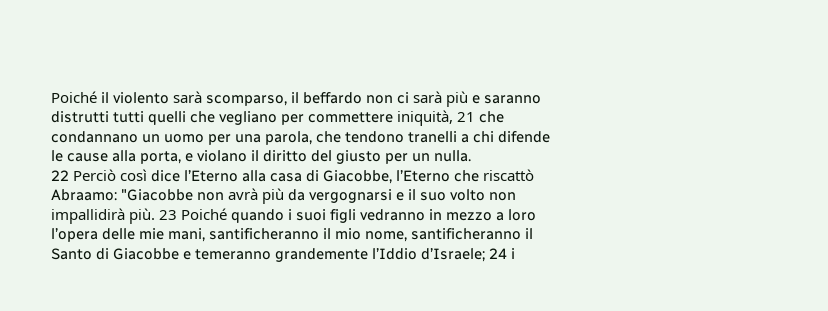Poiché il violento sarà scomparso, il beffardo non ci sarà più e saranno distrutti tutti quelli che vegliano per commettere iniquità, 21 che condannano un uomo per una parola, che tendono tranelli a chi difende le cause alla porta, e violano il diritto del giusto per un nulla.
22 Perciò così dice l’Eterno alla casa di Giacobbe, l’Eterno che riscattò Abraamo: "Giacobbe non avrà più da vergognarsi e il suo volto non impallidirà più. 23 Poiché quando i suoi figli vedranno in mezzo a loro l’opera delle mie mani, santificheranno il mio nome, santificheranno il Santo di Giacobbe e temeranno grandemente l’Iddio d’Israele; 24 i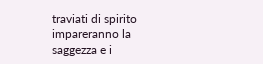traviati di spirito impareranno la saggezza e i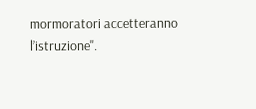mormoratori accetteranno l’istruzione".